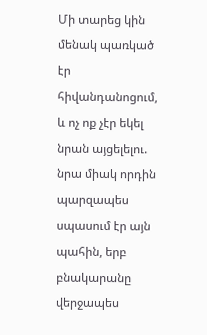Մի տարեց կին մենակ պառկած էր հիվանդանոցում, և ոչ ոք չէր եկել նրան այցելելու. նրա միակ որդին պարզապես սպասում էր այն պահին, երբ բնակարանը վերջապես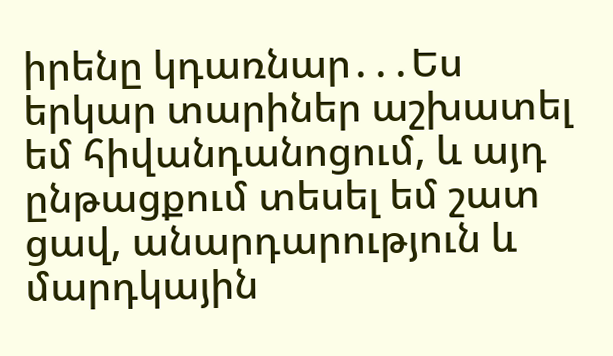իրենը կդառնար․․․Ես երկար տարիներ աշխատել եմ հիվանդանոցում, և այդ ընթացքում տեսել եմ շատ ցավ, անարդարություն և մարդկային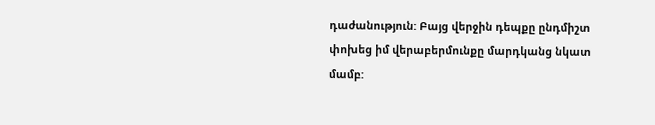դաժանություն: Բայց վերջին դեպքը ընդմիշտ փոխեց իմ վերաբերմունքը մարդկանց նկատ մամբ: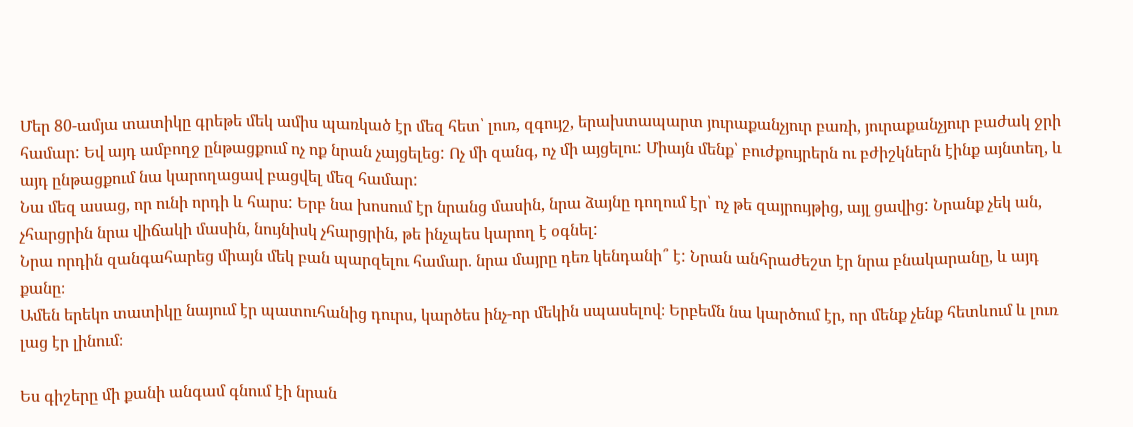Մեր 80-ամյա տատիկը գրեթե մեկ ամիս պառկած էր մեզ հետ՝ լուռ, զգույշ, երախտապարտ յուրաքանչյուր բառի, յուրաքանչյուր բաժակ ջրի համար: Եվ այդ ամբողջ ընթացքում ոչ ոք նրան չայցելեց: Ոչ մի զանգ, ոչ մի այցելու: Միայն մենք՝ բուժքույրերն ու բժիշկներն էինք այնտեղ, և այդ ընթացքում նա կարողացավ բացվել մեզ համար:
Նա մեզ ասաց, որ ունի որդի և հարս: Երբ նա խոսում էր նրանց մասին, նրա ձայնը դողում էր՝ ոչ թե զայրույթից, այլ ցավից: Նրանք չեկ ան, չհարցրին նրա վիճակի մասին, նույնիսկ չհարցրին, թե ինչպես կարող է օգնել:
Նրա որդին զանգահարեց միայն մեկ բան պարզելու համար. նրա մայրը դեռ կենդանի՞ է: Նրան անհրաժեշտ էր նրա բնակարանը, և այդ քանը։
Ամեն երեկո տատիկը նայում էր պատուհանից դուրս, կարծես ինչ-որ մեկին սպասելով։ Երբեմն նա կարծում էր, որ մենք չենք հետևում և լուռ լաց էր լինում։

Ես գիշերը մի քանի անգամ գնում էի նրան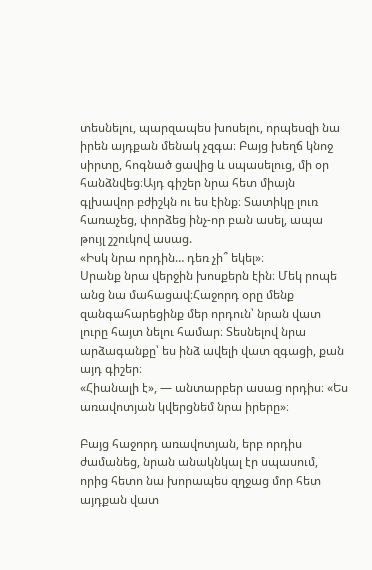տեսնելու, պարզապես խոսելու, որպեսզի նա իրեն այդքան մենակ չզգա։ Բայց խեղճ կնոջ սիրտը, հոգնած ցավից և սպասելուց, մի օր հանձնվեց։Այդ գիշեր նրա հետ միայն գլխավոր բժիշկն ու ես էինք։ Տատիկը լուռ հառաչեց, փորձեց ինչ-որ բան ասել, ապա թույլ շշուկով ասաց.
«Իսկ նրա որդին… դեռ չի՞ եկել»։
Սրանք նրա վերջին խոսքերն էին։ Մեկ րոպե անց նա մահացավ։Հաջորդ օրը մենք զանգահարեցինք մեր որդուն՝ նրան վատ լուրը հայտ նելու համար։ Տեսնելով նրա արձագանքը՝ ես ինձ ավելի վատ զգացի, քան այդ գիշեր։
«Հիանալի է», — անտարբեր ասաց որդիս։ «Ես առավոտյան կվերցնեմ նրա իրերը»։

Բայց հաջորդ առավոտյան, երբ որդիս ժամանեց, նրան անակնկալ էր սպասում, որից հետո նա խորապես զղջաց մոր հետ այդքան վատ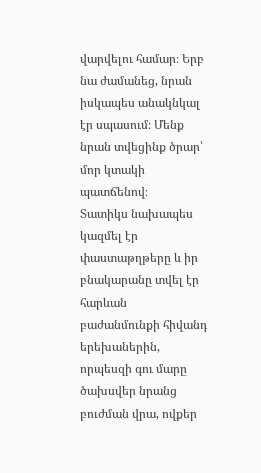վարվելու համար։ Երբ նա ժամանեց, նրան իսկապես անակնկալ էր սպասում։ Մենք նրան տվեցինք ծրար՝ մոր կտակի պատճենով։
Տատիկս նախապես կազմել էր փաստաթղթերը և իր բնակարանը տվել էր հարևան բաժանմունքի հիվանդ երեխաներին, որպեսզի գու մարը ծախսվեր նրանց բուժման վրա, ովքեր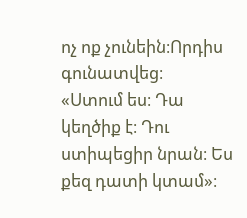ոչ ոք չունեին։Որդիս գունատվեց։
«Ստում ես։ Դա կեղծիք է։ Դու ստիպեցիր նրան։ Ես քեզ դատի կտամ»։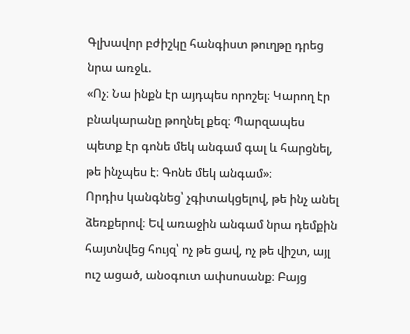Գլխավոր բժիշկը հանգիստ թուղթը դրեց նրա առջև.
«Ոչ։ Նա ինքն էր այդպես որոշել։ Կարող էր բնակարանը թողնել քեզ։ Պարզապես պետք էր գոնե մեկ անգամ գալ և հարցնել, թե ինչպես է։ Գոնե մեկ անգամ»։
Որդիս կանգնեց՝ չգիտակցելով, թե ինչ անել ձեռքերով։ Եվ առաջին անգամ նրա դեմքին հայտնվեց հույզ՝ ոչ թե ցավ, ոչ թե վիշտ, այլ ուշ ացած, անօգուտ ափսոսանք։ Բայց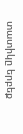տատիկը երբեք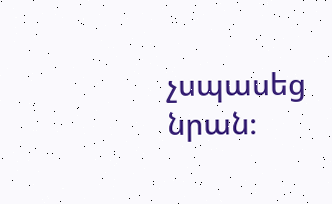չսպասեց նրան։